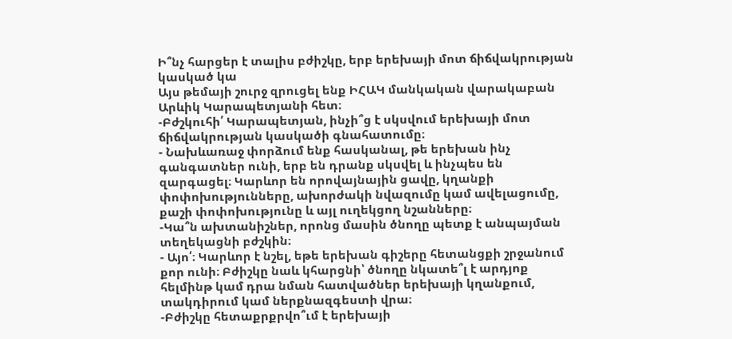Ի՞նչ հարցեր է տալիս բժիշկը, երբ երեխայի մոտ ճիճվակրության կասկած կա
Այս թեմայի շուրջ զրուցել ենք ԻՀԱԿ մանկական վարակաբան Արևիկ Կարապետյանի հետ։
-Բժշկուհի՛ Կարապետյան, ինչի՞ց է սկսվում երեխայի մոտ ճիճվակրության կասկածի գնահատումը։
- Նախևառաջ փորձում ենք հասկանալ, թե երեխան ինչ գանգատներ ունի, երբ են դրանք սկսվել և ինչպես են զարգացել։ Կարևոր են որովայնային ցավը, կղանքի փոփոխությունները, ախորժակի նվազումը կամ ավելացումը, քաշի փոփոխությունը և այլ ուղեկցող նշանները։
-Կա՞ն ախտանիշներ, որոնց մասին ծնողը պետք է անպայման տեղեկացնի բժշկին։
- Այո՛։ Կարևոր է նշել, եթե երեխան գիշերը հետանցքի շրջանում քոր ունի։ Բժիշկը նաև կհարցնի՝ ծնողը նկատե՞լ է արդյոք հելմինթ կամ դրա նման հատվածներ երեխայի կղանքում, տակդիրում կամ ներքնազգեստի վրա։
-Բժիշկը հետաքրքրվո՞ւմ է երեխայի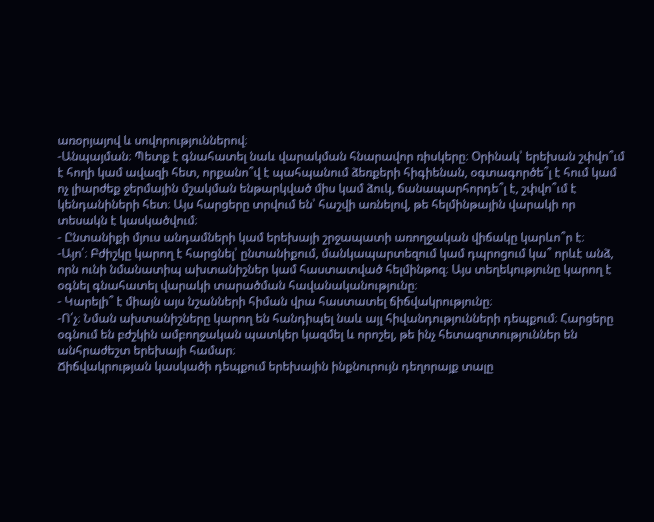առօրյայով և սովորություններով։
-Անպայման։ Պետք է գնահատել նաև վարակման հնարավոր ռիսկերը։ Օրինակ՝ երեխան շփվո՞ւմ է հողի կամ ավազի հետ, որքանո՞վ է պահպանում ձեռքերի հիգիենան, օգտագործե՞լ է հում կամ ոչ լիարժեք ջերմային մշակման ենթարկված միս կամ ձուկ, ճանապարհորդե՞լ է, շփվո՞ւմ է կենդանիների հետ։ Այս հարցերը տրվում են՝ հաշվի առնելով, թե հելմինթային վարակի որ տեսակն է կասկածվում։
- Ընտանիքի մյուս անդամների կամ երեխայի շրջապատի առողջական վիճակը կարևո՞ր է։
-Այո՛։ Բժիշկը կարող է հարցնել՝ ընտանիքում, մանկապարտեզում կամ դպրոցում կա՞ որևէ անձ, որն ունի նմանատիպ ախտանիշներ կամ հաստատված հելմինթոզ։ Այս տեղեկությունը կարող է օգնել գնահատել վարակի տարածման հավանականությունը։
- Կարելի՞ է միայն այս նշանների հիման վրա հաստատել ճիճվակրությունը։
-Ո՛չ։ Նման ախտանիշները կարող են հանդիպել նաև այլ հիվանդությունների դեպքում։ Հարցերը օգնում են բժշկին ամբողջական պատկեր կազմել և որոշել, թե ինչ հետազոտություններ են անհրաժեշտ երեխայի համար։
Ճիճվակրության կասկածի դեպքում երեխային ինքնուրույն դեղորայք տալը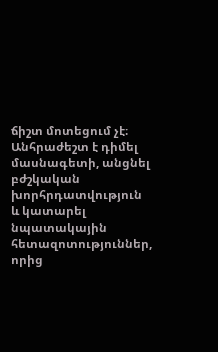ճիշտ մոտեցում չէ։ Անհրաժեշտ է դիմել մասնագետի, անցնել բժշկական խորհրդատվություն և կատարել նպատակային հետազոտություններ, որից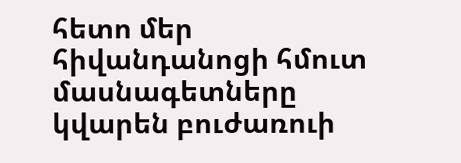հետո մեր հիվանդանոցի հմուտ մասնագետները կվարեն բուժառուի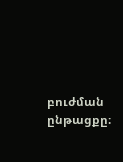բուժման ընթացքը։